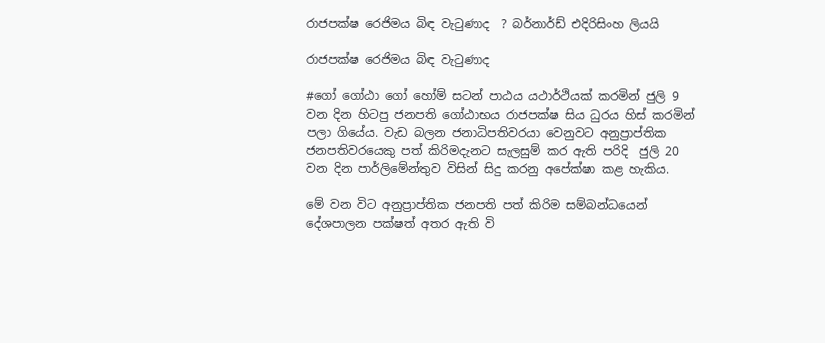රාජපක්ෂ රෙජිමය බිඳ වැටුණාද  ? බර්නාර්ඩ් එදිරිසිංහ ලියයි

රාජපක්ෂ රෙජිමය බිඳ වැටුණාද

#ගෝ ගෝඨා ගෝ හෝම් සටන් පාඨය යථාර්ථියක් කරමින් ජුලි 9 වන දින හිටපු ජනපති ගෝඨාභය රාජපක්ෂ සිය ධුරය හිස් කරමින් පලා ගියේය. වැඩ බලන ජනාධිපතිවරයා වෙනුවට අනුප්‍රාප්තික ජනපතිවරයෙකු පත් කිරිමදැනට සැලසුම් කර ඇති පරිදි  ජුලි 20 වන දින පාර්ලිමේන්තුව විසින් සිදු කරනු අපේක්ෂා කළ හැකිය.

මේ වන විට අනුප්‍රාප්තික ජනපති පත් කිරිම සම්බන්ධයෙන් දේශපාලන පක්ෂත් අතර ඇති වි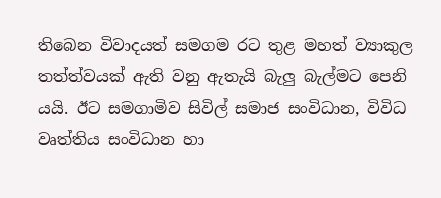තිබෙන විවාදයත් සමගම රට තුළ මහත් ව්‍යාකුල තත්ත්වයක් ඇති වනු ඇතැයි බැලු බැල්මට පෙනි යයි. ඊට සමගාමිව සිවිල් සමාජ සංවිධාන, විවිධ වෘත්තිය සංවිධාන හා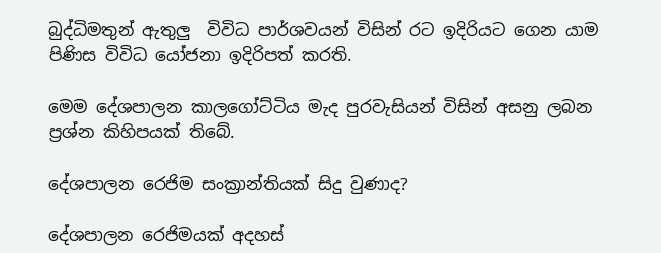බුද්ධිමතුන් ඇතුලු  විවිධ පාර්ශවයන් විසින් රට ඉදිරියට ගෙන යාම පිණිස විවිධ යෝජනා ඉදිරිපත් කරති.

මෙම දේශපාලන කාලගෝට්ටිය මැද පුරවැසියන් විසින් අසනු ලබන ප්‍රශ්න කිහිපයක් තිබේ.

දේශපාලන රෙජිම සංක්‍රාන්තියක් සිදු වුණාද?

දේශපාලන රෙජිමයක් අදහස්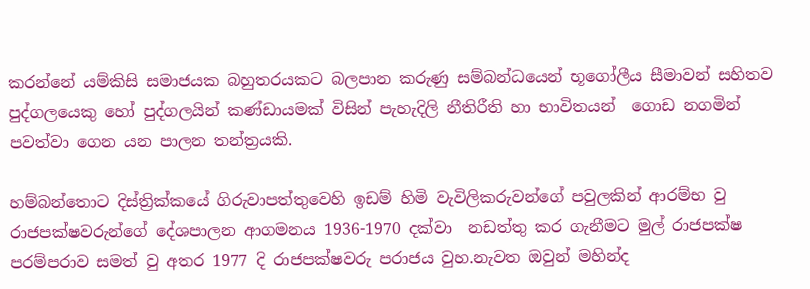කරන්නේ යම්කිසි සමාජයක බහුතරයකට බලපාන කරුණු සම්බන්ධයෙන් භූගෝලීය සීමාවන් සහිතව පුද්ගලයෙකු හෝ පුද්ගලයින් කණ්ඩායමක් විසින් පැහැදිලි නීතිරීති හා භාවිතයන්  ගොඩ නගමින් පවත්වා ගෙන යන පාලන තන්ත්‍රයකි.

හම්බන්තොට දිස්ත්‍රික්කයේ ගිරුවාපත්තුවෙහි ඉඩම් හිමි වැවිලිකරුවන්ගේ පවුලකින් ආරම්භ වු රාජපක්ෂවරුන්ගේ දේශපාලන ආගමනය 1936-1970 දක්වා  නඩත්තු කර ගැනීමට මුල් රාජපක්ෂ පරම්පරාව සමත් වු අතර 1977 දි රාජපක්ෂවරු පරාජය වුහ.නැවත ඔවුන් මහින්ද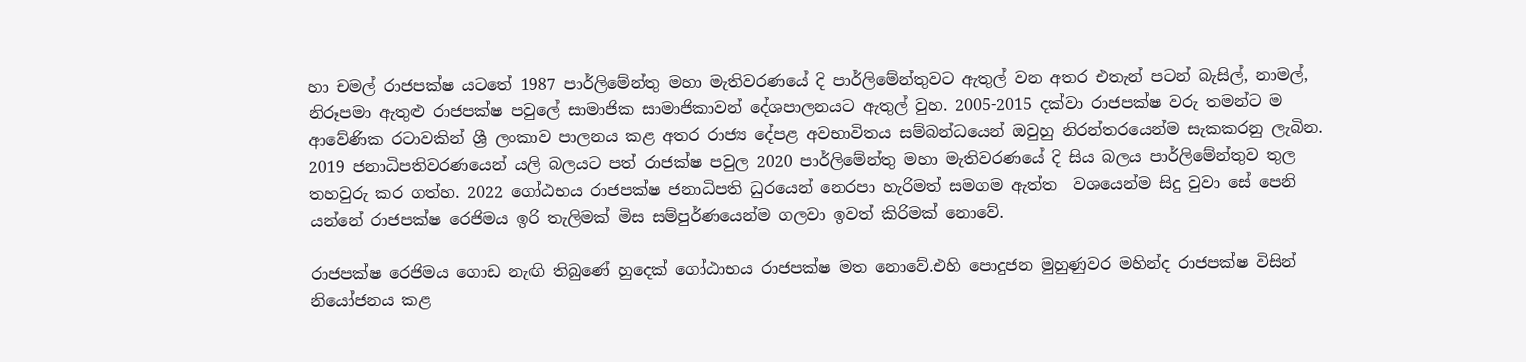හා චමල් රාජපක්ෂ යටතේ 1987 පාර්ලිමේන්තු මහා මැතිවරණයේ දි පාර්ලිමේන්තුවට ඇතුල් වන අතර එතැන් පටන් බැසිල්, නාමල්, නිරූපමා ඇතුළු රාජපක්ෂ පවුලේ සාමාජික සාමාජිකාවන් දේශපාලනයට ඇතුල් වුහ. 2005-2015 දක්වා රාජපක්ෂ වරු තමන්ට ම ආවේණික රටාවකින් ශ්‍රී ලංකාව පාලනය කළ අතර රාජ්‍ය දේපළ අවභාවිතය සම්බන්ධයෙන් ඔවුහු නිරන්තරයෙන්ම සැකකරනු ලැබින. 2019 ජනාධිපතිවරණයෙන් යලි බලයට පත් රාජක්ෂ පවුල 2020 පාර්ලිමේන්තු මහා මැතිවරණයේ දි සිය බලය පාර්ලිමේන්තුව තුල තහවුරු කර ගත්හ. 2022 ගෝඨභය රාජපක්ෂ ජනාධිපති ධුරයෙන් නෙරපා හැරිමත් සමගම ඇත්ත  වශයෙන්ම සිදු වුවා සේ පෙනි යන්නේ රාජපක්ෂ රෙජිමය ඉරි තැලිමක් මිස සම්පුර්ණයෙන්ම ගලවා ඉවත් කිරිමක් නොවේ.

රාජපක්ෂ රෙජිමය ගොඩ නැඟි තිබුණේ හුදෙක් ගෝඨාභය රාජපක්ෂ මත නොවේ.එහි පොදුජන මුහුණුවර මහින්ද රාජපක්ෂ විසින් නියෝජනය කළ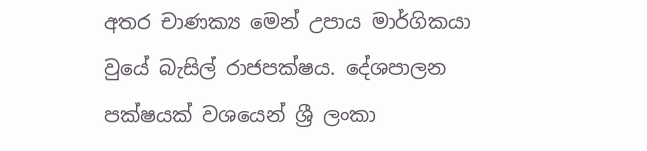අතර චාණක්‍ය මෙන් උපාය මාර්ගිකයා වුයේ බැසිල් රාජපක්ෂය. දේශපාලන පක්ෂයක් වශයෙන් ශ්‍රී ලංකා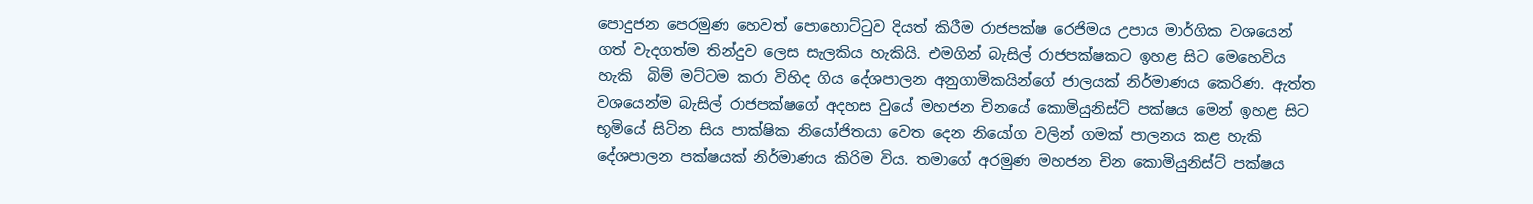පොදුජන පෙරමුණ හෙවත් පොහොට්ටුව දියත් කිරීම රාජපක්ෂ රෙජිමය උපාය මාර්ගික වශයෙන් ගත් වැදගත්ම තින්දුව ලෙස සැලකිය හැකියි. එමගින් බැසිල් රාජපක්ෂකට ඉහළ සිට මෙහෙවිය හැකි  බිම් මට්ටම කරා විහිද ගිය දේශපාලන අනුගාමිකයින්ගේ ජාලයක් නිර්මාණය කෙරිණ. ඇත්ත වශයෙන්ම බැසිල් රාජපක්ෂගේ අදහස වුයේ මහජන චිනයේ කොමියුනිස්ට් පක්ෂය මෙන් ඉහළ සිට භූමියේ සිටින සිය පාක්ෂික නියෝජිතයා වෙත දෙන නියෝග වලින් ගමක් පාලනය කළ හැකි දේශපාලන පක්ෂයක් නිර්මාණය කිරිම විය. තමාගේ අරමුණ මහජන චින කොමියුනිස්ට් පක්ෂය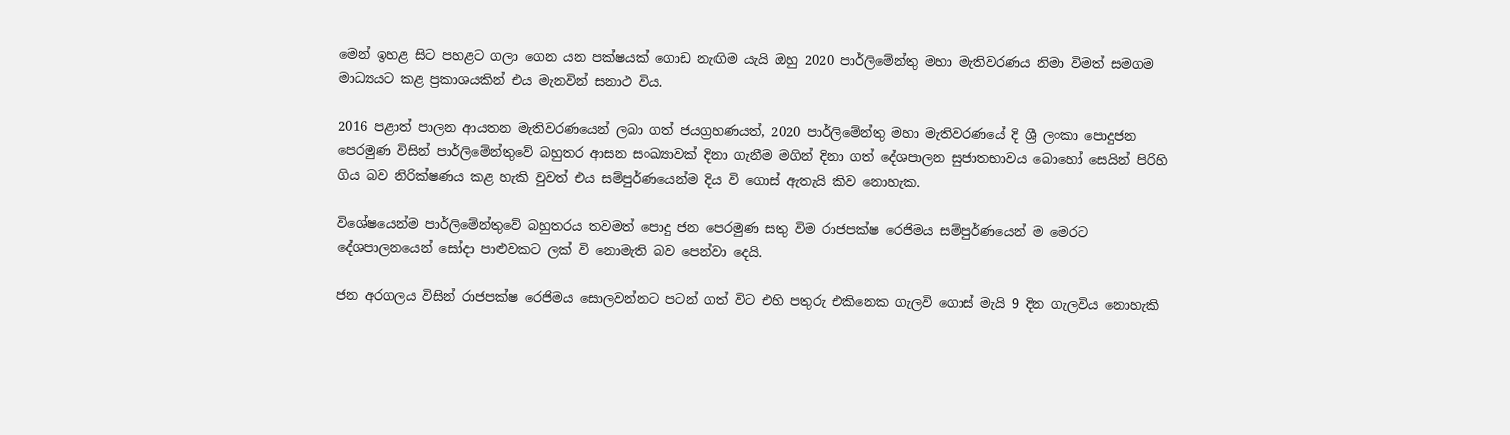මෙන් ඉහළ සිට පහළට ගලා ගෙන යන පක්ෂයක් ගොඩ නැඟිම යැයි ඔහු 2020 පාර්ලිමේන්තු මහා මැතිවරණය නිමා විමත් සමගම මාධ්‍යයට කළ ප්‍රකාශයකින් එය මැනවින් සනාථ විය.

2016 පළාත් පාලන ආයතන මැතිවරණයෙන් ලබා ගත් ජයග්‍රහණයත්, 2020 පාර්ලිමේන්තු මහා මැතිවරණයේ දි ශ්‍රී ලංකා පොදුජන පෙරමුණ විසින් පාර්ලිමේන්තුවේ බහුතර ආසන සංඛ්‍යාවක් දිනා ගැනීම මගින් දිනා ගත් දේශපාලන සුජාතභාවය බොහෝ සෙයින් පිරිහි ගිය බව නිරික්ෂණය කළ හැකි වුවත් එය සම්පුර්ණයෙන්ම දිය වි ගොස් ඇතැයි කිව නොහැක.

විශේෂයෙන්ම පාර්ලිමේන්තුවේ බහුතරය තවමත් පොදු ජන පෙරමුණ සතු විම රාජපක්ෂ රෙජිමය සම්පුර්ණයෙන් ම මෙරට දේශපාලනයෙන් සෝදා පාළුවකට ලක් වි නොමැති බව පෙන්වා දෙයි.

ජන අරගලය විසින් රාජපක්ෂ රෙජිමය සොලවන්නට පටන් ගත් විට එහි පතුරු එකිනෙක ගැලවි ගොස් මැයි 9 දින ගැලවිය නොහැකි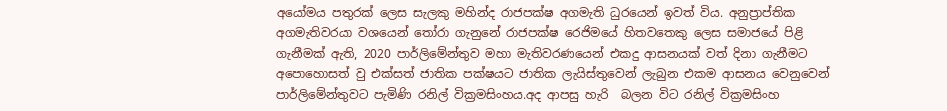අයෝමය පතුරක් ලෙස සැලකු මහින්ද රාජපක්ෂ අගමැති ධුරයෙන් ඉවත් විය. අනුප්‍රාප්තික අගමැතිවරයා වශයෙන් තෝරා ගැනුනේ රාජපක්ෂ රෙජිමයේ හිතවතෙකු ලෙස සමාජයේ පිළි ගැනීමක් ඇති, 2020 පාර්ලිමේන්තුව මහා මැතිවරණයෙන් එකදු ආසනයක් වත් දිනා ගැනීමට අපොහොසත් වු එක්සත් ජාතික පක්ෂයට ජාතික ලැයිස්තුවෙන් ලැබුන එකම ආසනය වෙනුවෙන් පාර්ලිමේන්තුවට පැමිණි රනිල් වික්‍රමසිංහය.අද ආපසු හැරි  බලන විට රනිල් වික්‍රමසිංහ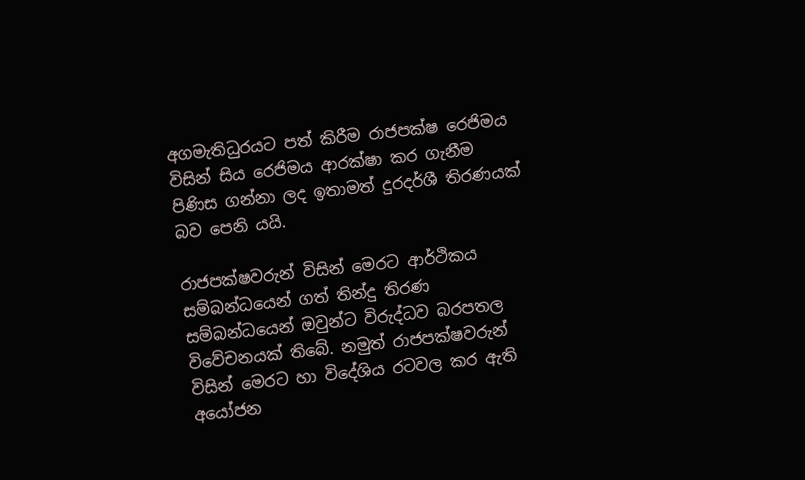අගමැතිධුරයට පත් කිරීම රාජපක්ෂ රෙජිමය විසින් සිය රෙජිමය ආරක්ෂා කර ගැනීම පිණිස ගන්නා ලද ඉතාමත් දුරදර්ශී තිරණයක් බව පෙනි යයි.

රාජපක්ෂවරුන් විසින් මෙරට ආර්ථිකය සම්බන්ධයෙන් ගත් තින්දු තිරණ සම්බන්ධයෙන් ඔවුන්ට විරුද්ධව බරපතල විවේචනයක් තිබේ. නමුත් රාජපක්ෂවරුන් විසින් මෙරට හා විදේශිය රටවල කර ඇති අයෝජන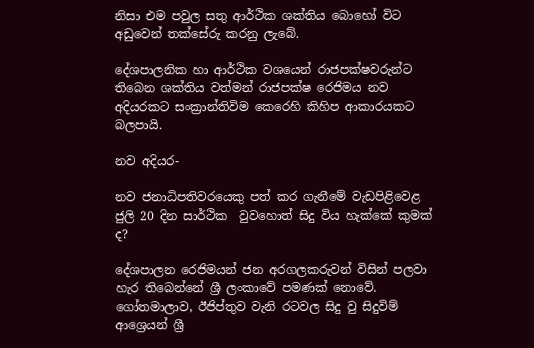නිසා එම පවුල සතු ආර්ථික ශක්තිය බොහෝ විට අඩුවෙන් තක්සේරු කරනු ලැබේ.

දේශපාලනික හා ආර්ථික වශයෙන් රාජපක්ෂවරුන්ට තිබෙන ශක්තිය වත්මන් රාජපක්ෂ රෙජිමය නව අදියරකට සංක්‍රාන්තිවිම කෙරෙහි කිහිප ආකාරයකට බලපායි.

නව අදියර-

නව ජනාධිපතිවරයෙකු පත් කර ගැනීමේ වැඩපිළිවෙළ ජුලි 20 දින සාර්ථික  වුවහොත් සිදු විය හැක්කේ කුමක් ද?

දේශපාලන රෙජිමයන් ජන අරගලකරුවන් විසින් පලවා හැර තිබෙන්නේ ශ්‍රී ලංකාවේ පමණක් නොවේ. ගෝතමාලාව, ඊජිප්තුව වැනි රටවල සිදු වු සිදුවිම් ආශ්‍රෙයන් ශ්‍රී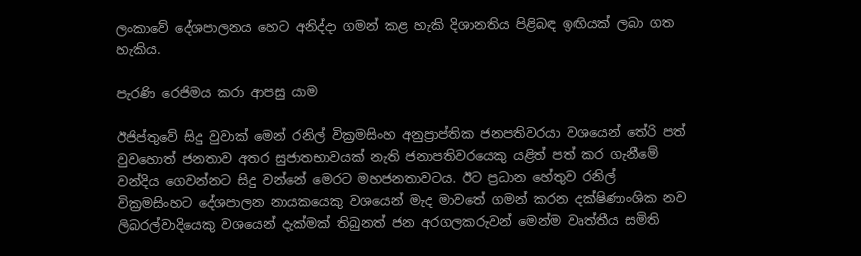ලංකාවේ දේශපාලනය හෙට අනිද්දා ගමන් කළ හැකි දිශානතිය පිළිබඳ ඉඟියක් ලබා ගත හැකිය.

පැරණි රෙජිමය කරා ආපසු යාම

ඊජිප්තුවේ සිදු වුවාක් මෙන් රනිල් වික්‍රමසිංහ අනුප්‍රාප්තික ජනපතිවරයා වශයෙන් තේරි පත් වුවහොත් ජනතාව අතර සුජාතභාවයක් නැති ජනාපතිවරයෙකු යළිත් පත් කර ගැනීමේ වන්දිය ගෙවන්නට සිදු වන්නේ මෙරට මහජනතාවටය. ඊට ප්‍රධාන හේතුව රනිල් වික්‍රමසිංහට දේශපාලන නායකයෙකු වශයෙන් මැද මාවතේ ගමන් කරන දක්ෂිණාංශික නව ලිබරල්වාදියෙකු වශයෙන් දැක්මක් තිබුනත් ජන අරගලකරුවන් මෙන්ම වෘත්තීය සමිති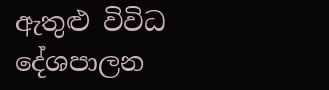ඇතුළු විවිධ දේශපාලන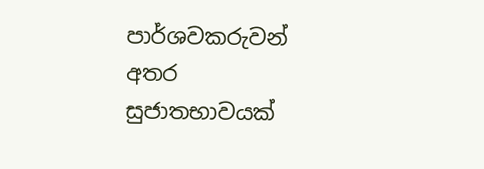පාර්ශවකරුවන් අතර සුජාතභාවයක්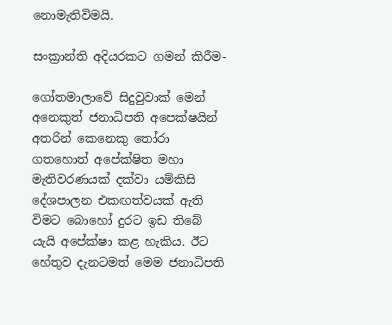නොමැතිවිමයි.

සංක්‍රාන්ති අදියරකට ගමන් කිරීම-

ගෝතමාලාවේ සිදුවුවාක් මෙන්  අනෙකුත් ජනාධිපති අපෙක්ෂයින් අතරින් කෙනෙකු තෝරා ගතහොත් අපේක්ෂිත මහා මැතිවරණයක් දක්වා යම්කිසි දේශපාලන එකඟත්වයක් ඇති විමට බොහෝ දුරට ඉඩ තිබේ යැයි අපේක්ෂා කළ හැකිය. ඊට හේතුව දැනටමත් මෙම ජනාධිපති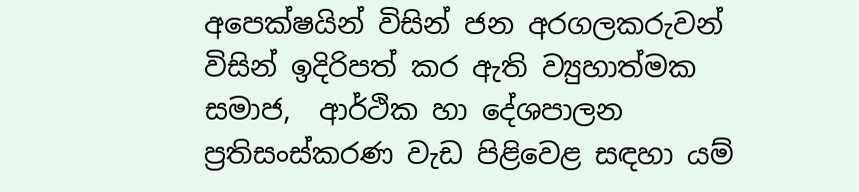අපෙක්ෂයින් විසින් ජන අරගලකරුවන් විසින් ඉදිරිපත් කර ඇති ව්‍යුහාත්මක සමාජ,  ආර්ථික හා දේශපාලන ප්‍රතිසංස්කරණ වැඩ පිළිවෙළ සඳහා යම්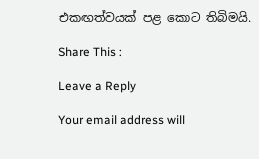එකඟත්වයක් පළ කොට තිබිමයි.

Share This :

Leave a Reply

Your email address will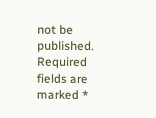not be published. Required fields are marked *